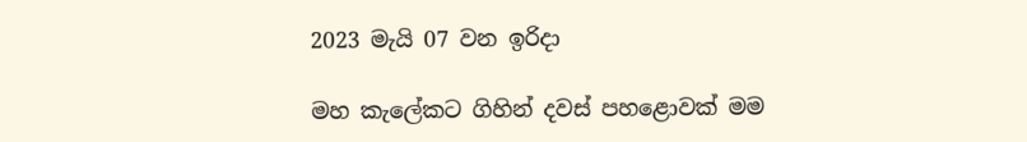2023 මැයි 07 වන ඉරිදා

මහ කැලේකට ගිහින් දවස් පහළොවක් මම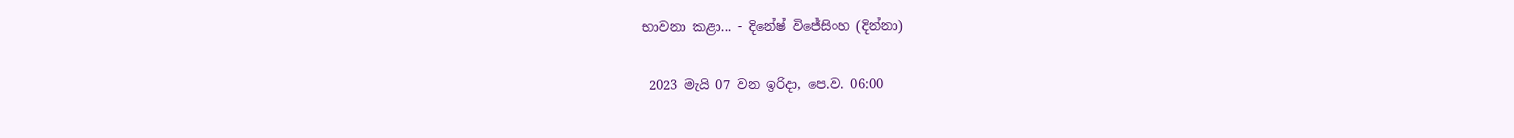භාවනා කළා... - දිනේෂ් විජේසිංහ (දින්නා)

 2023 මැයි 07 වන ඉරිදා, පෙ.ව. 06:00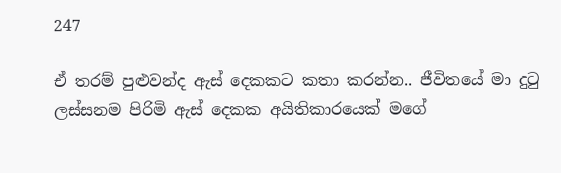247

ඒ තරම් පුළුවන්ද ඇස් දෙකකට කතා කරන්න.. ජීවිතයේ මා දුටු ලස්සනම පිරිමි ඇස් දෙකක අයිතිකාරයෙක් මගේ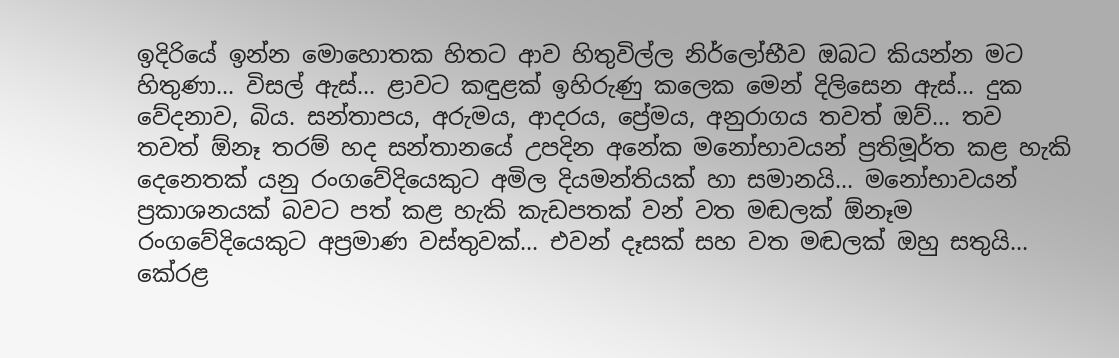ඉදිරියේ ඉන්න මොහොතක හිතට ආව හිතුවිල්ල නිර්ලෝභීව ඔබට කියන්න මට හිතුණා... විසල් ඇස්... ළාවට කඳුළක් ඉහිරුණු කලෙක මෙන් දිලිසෙන ඇස්... දුක වේදනාව, බිය. සන්තාපය, අරුමය, ආදරය, ප්‍රේමය, අනුරාගය තවත් ඔව්... තව තවත් ඕනෑ තරම් හද සන්තානයේ උපදින අනේක මනෝභාවයන් ප්‍රතිමූර්ත කළ හැකි දෙනෙතක් යනු රංගවේදියෙකුට අමිල දියමන්තියක් හා සමානයි... මනෝභාවයන් ප්‍රකාශනයක් බවට පත් කළ හැකි කැඩපතක් වන් වත මඬලක් ඕනෑම රංගවේදියෙකුට අප්‍රමාණ වස්තුවක්... එවන් දෑසක් සහ වත මඬලක් ඔහු සතුයි... කේරළ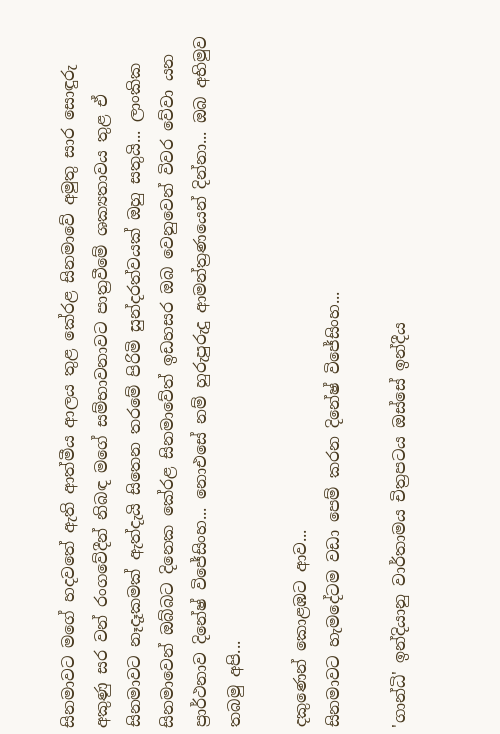සිනමාවට මගේ හදවතේ ඇති ආත්මීය ආලය තුළ කේරළ සිනමාවේ අමුතු සාර සොඳුරු අකුණු සර වන් රංගවේදීන් නිබඳ මගේ සම්භාවනාවට පාත්‍රවීමේ ශක්‍යතාවය තුළ ඒ සිනමාවට නෑදෑකමක් ඇත්දැයි සිතෙන තරමේ පිරිමි සුන්දරත්වයක් ඔහු සතුයි... ලාංකික සිනමාවෙන් ඔබ්බට දිනෙක කේරළ සිනමාවේත් ඉඩහසර ඔබ වෙනුවෙන් විවර වේවා යන ප්‍රාර්ථනාව දිනේෂ් විජේසිංහ... නොඑසේ නම් හුරුපුරුදු ආමන්ත්‍රණයෙන් දින්නා... ඔබ අභිමුව තබමු අපි...

දකු‍ණෙන් කොළඹට ආව...
සිනමාවට හැමදේටම වඩා පෙම් කරන දිනේෂ් විජේසිංහ...

'ගාන්ධි' ඉන්දියානු වාර්තාමය චිත්‍රපටය ඔස්සේ ඉන්දීය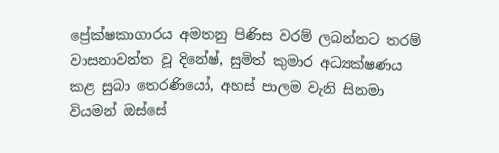ප්‍රේක්ෂකාගාරය අමතනු පිණිස වරම් ලබන්නට තරම් වාසනාවන්ත වූ දිනේෂ්, සුමිත් කුමාර අධ්‍යක්ෂණය කළ සුබා තෙරණියෝ, අහස් පාලම වැනි සිනමා වියමන් ඔස්සේ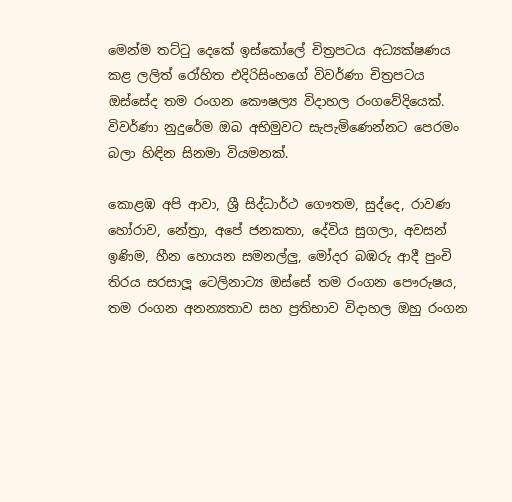මෙන්ම තට්ටු දෙකේ ඉස්කෝලේ චිත්‍රපටය අධ්‍යක්ෂණය කළ ලලිත් රෝහිත එදිරිසිංහගේ විවර්ණා චිත්‍රපටය ඔස්සේද තම රංගන කෞෂල්‍ය විදාහල රංගවේදියෙක්. විවර්ණා නුදුරේම ඔබ අභිමුවට සැපැමිණෙන්නට පෙරමං බලා හිඳින සිනමා වියමනක්.

කොළඹ අපි ආවා, ශ්‍රී සිද්ධාර්ථ ගෞතම, සුද්දෙ, රාවණ හෝරාව, නේත්‍රා, අපේ ජනකතා, දේවිය සුගලා, අවසන් ඉණිම, හීන හොයන සමනල්ලු, මෝදර බඹරු ආදී පුංචි තිරය සරසාලූ ටෙලිනාට්‍ය ඔස්සේ තම රංගන පෞරුෂය, තම රංගන අනන්‍යතාව සහ ප්‍රතිභාව විදාහල ඔහු රංගන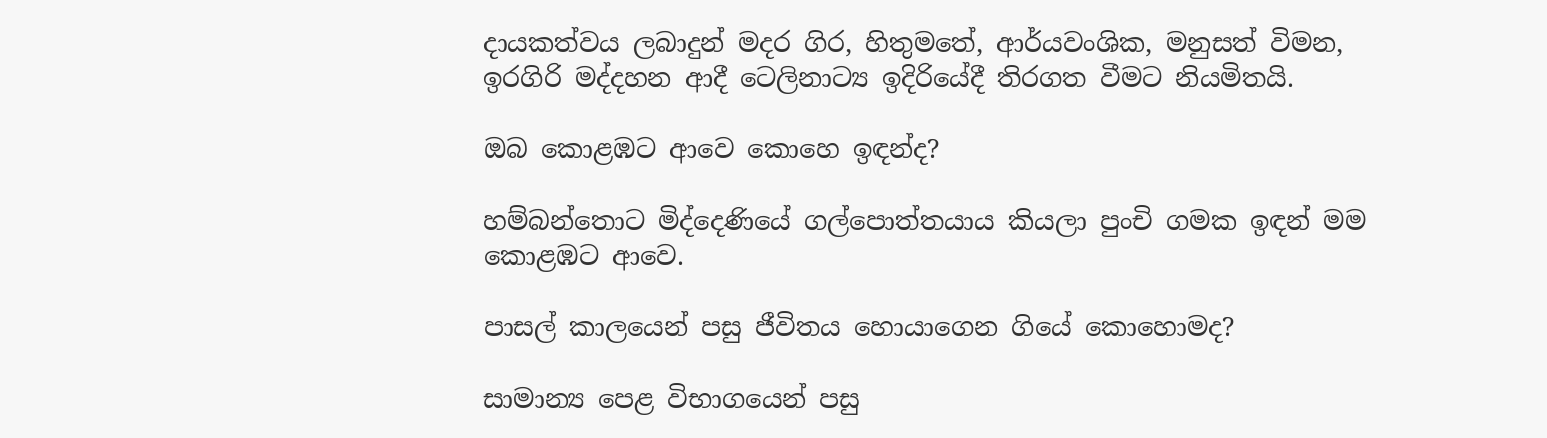දායකත්වය ලබාදුන් මදර ගිර, හිතුමතේ, ආර්යවංශික, මනුසත් විමන, ඉරගිරි මද්දහන ආදී ටෙලිනාට්‍ය ඉදිරියේදී තිරගත වීමට නියමිතයි.

ඔබ කොළඹට ආවෙ කොහෙ ඉඳන්ද?

හම්බන්තොට මිද්දෙණියේ ගල්පොත්තයාය කියලා පුංචි ගමක ඉඳන් මම කොළඹට ආවෙ.

පාසල් කාලයෙන් පසු ජීවිතය හොයාගෙන ගියේ කොහොමද?

සාමාන්‍ය පෙළ විභාගයෙන් පසු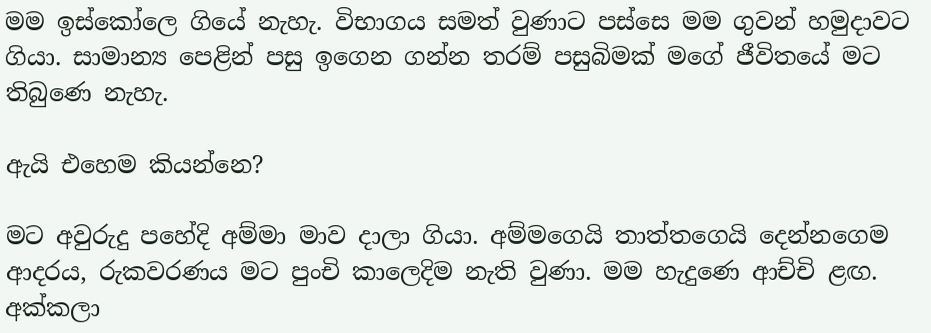මම ඉස්කෝලෙ ගියේ නැහැ. විභාගය සමත් වුණාට පස්සෙ මම ගුවන් හමුදාවට ගියා. සාමාන්‍ය පෙළින් පසු ඉගෙන ගන්න තරම් පසුබිමක් මගේ ජීවිතයේ මට තිබුණෙ නැහැ.

ඇයි එහෙම කියන්නෙ?

මට අවුරුදු පහේදි අම්මා මාව දාලා ගියා. අම්මගෙයි තාත්තගෙයි දෙන්නගෙම ආදරය, රුකවරණය මට පුංචි කාලෙදිම නැති වුණා. මම හැදුණෙ ආච්චි ළඟ. අක්කලා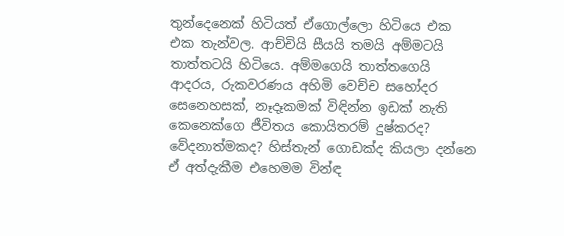තුන්දෙනෙක් හිටියත් ඒගොල්ලො හිටියෙ එක එක තැන්වල. ආච්චියි සීයයි තමයි අම්මටයි තාත්තටයි හිටියෙ. අම්මගෙයි තාත්තගෙයි ආදරය, රුකවරණය අහිමි වෙච්ච සහෝදර සෙනෙහසක්, නෑදෑකමක් විඳින්න ඉඩක් නැති කෙනෙක්ගෙ ජීවිතය කොයිතරම් දුෂ්කරද? වේදනාත්මකද? හිස්තැන් ගොඩක්ද කියලා දන්නෙ ඒ අත්දැකීම එහෙමම වින්ඳ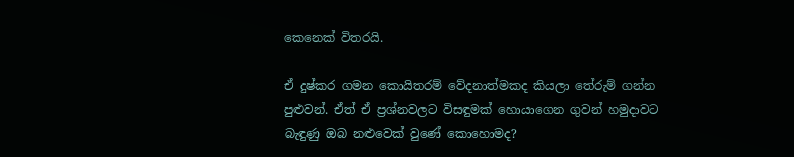කෙනෙක් විතරයි.

ඒ දුෂ්කර ගමන කොයිතරම් වේදනාත්මකද කියලා තේරුම් ගන්න පුළුවන්. ඒත් ඒ ප්‍රශ්නවලට විසඳුමක් හොයාගෙන ගුවන් හමුදාවට බැඳුණු ඔබ නළුවෙක් වුණේ කොහොමද?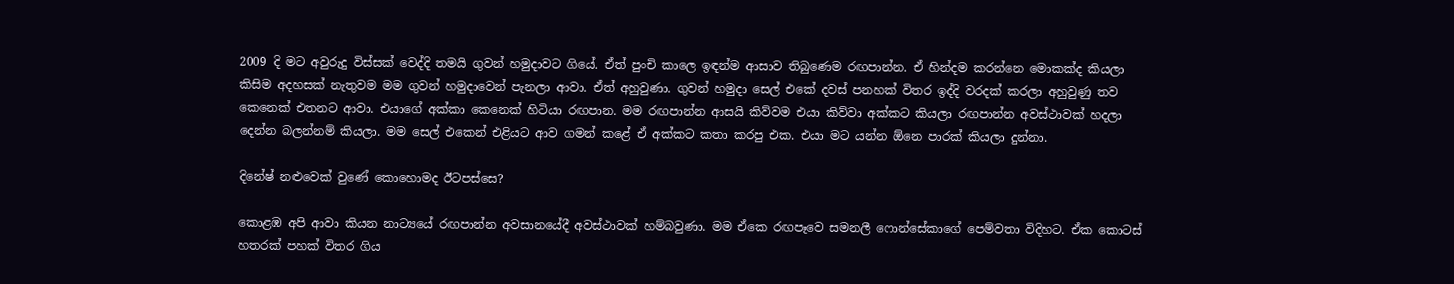2009 දි මට අවුරුදු විස්සක් වෙද්දි තමයි ගුවන් හමුදාවට ගියේ. ඒත් පුංචි කාලෙ ඉඳන්ම ආසාව තිබුණෙම රඟපාන්න. ඒ හින්දම කරන්නෙ මොකක්ද කියලා කිසිම අදහසක් නැතුවම මම ගුවන් හමුදාවෙන් පැනලා ආවා. ඒත් අහුවුණා. ගුවන් හමුදා සෙල් එකේ දවස් පනහක් විතර ඉද්දි වරදක් කරලා අහුවුණු තව කෙනෙක් එතනට ආවා. එයාගේ අක්කා කෙනෙක් හිටියා රඟපාන. මම රඟපාන්න ආසයි කිව්වම එයා කිව්වා අක්කට කියලා රඟපාන්න අවස්ථාවක් හදලා දෙන්න බලන්නම් කියලා. මම සෙල් එකෙන් එළියට ආව ගමන් කළේ ඒ අක්කට කතා කරපු එක. එයා මට යන්න ඕනෙ පාරක් කියලා දුන්නා.

දිනේෂ් නළුවෙක් වුණේ කොහොමද ඊටපස්සෙ?

කොළඹ අපි ආවා කියන නාට්‍යයේ රඟපාන්න අවසානයේදී අවස්ථාවක් හම්බවුණා. මම ඒකෙ රඟපෑවෙ සමනලී ෆොන්සේකාගේ පෙම්වතා විදිහට. ඒක කොටස් හතරක් පහක් විතර ගිය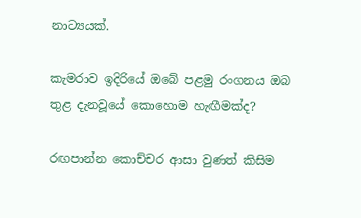නාට්‍යයක්.

කැමරාව ඉදිරියේ ඔබේ පළමු රංගනය ඔබ තුළ දැනවූයේ කොහොම හැඟීමක්ද?

රඟපාන්න කොච්චර ආසා වුණත් කිසිම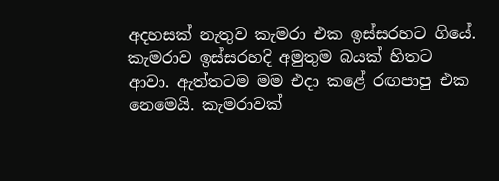අදහසක් නැතුව කැමරා එක ඉස්සරහට ගියේ. කැමරාව ඉස්සරහදි අමුතුම බයක් හිතට ආවා. ඇත්තටම මම එදා කළේ රඟපාපු එක නෙමෙයි. කැමරාවක්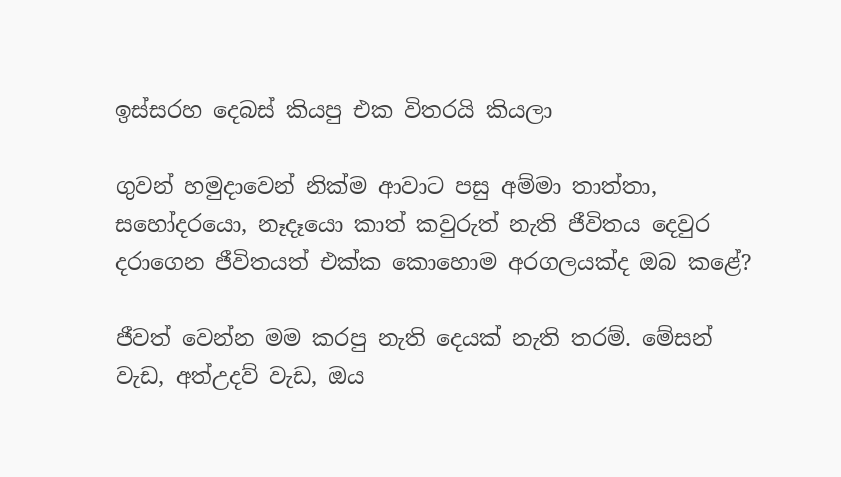ඉස්සරහ දෙබස් කියපු එක විතරයි කියලා

ගුවන් හමුදාවෙන් නික්ම ආවාට පසු අම්මා තාත්තා, සහෝදරයො, නෑදෑයො කාත් කවුරුත් නැති ජීවිතය දෙවුර දරාගෙන ජීවිතයත් එක්ක කොහොම අරගලයක්ද ඔබ කළේ?

ජීවත් වෙන්න මම කරපු නැති දෙයක් නැති තරම්. මේසන් වැඩ, අත්උදව් වැඩ, ඔය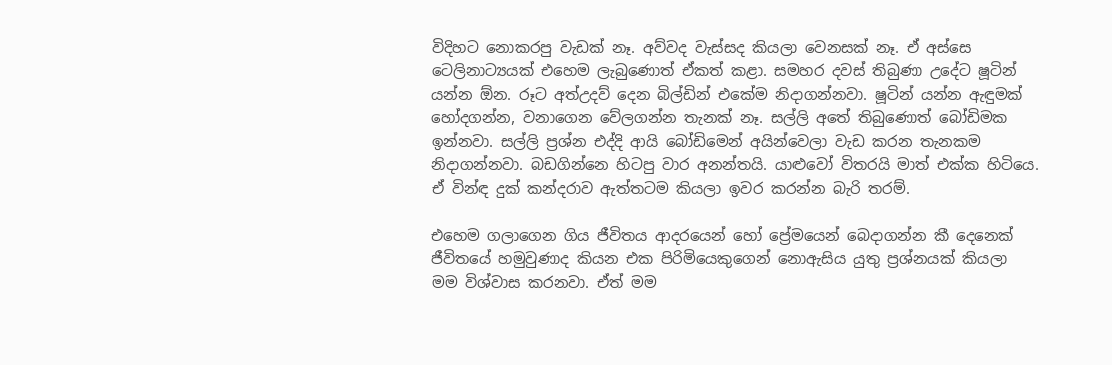විදිහට නොකරපු වැඩක් නෑ. අව්වද වැස්සද කියලා වෙනසක් නෑ. ඒ අස්සෙ ටෙලිනාට්‍යයක් එහෙම ලැබුණොත් ඒකත් කළා. සමහර දවස් තිබුණා උදේට ෂූටින් යන්න ඕන. රූට අත්උදව් දෙන බිල්ඩින් එකේම නිදාගන්නවා. ෂූටින් යන්න ඇඳුමක් හෝදගන්න, වනාගෙන වේලගන්න තැනක් නෑ. සල්ලි අතේ තිබුණොත් බෝඩිමක ඉන්නවා. සල්ලි ප්‍රශ්න එද්දි ආයි බෝඩිමෙන් අයින්වෙලා වැඩ කරන තැනකම නිදාගන්නවා. බඩගින්නෙ හිටපු වාර අනන්තයි. යාළුවෝ විතරයි මාත් එක්ක හිටියෙ. ඒ වින්ඳ දුක් කන්දරාව ඇත්තටම කියලා ඉවර කරන්න බැරි තරම්.

එහෙම ගලාගෙන ගිය ජීවිතය ආදරයෙන් හෝ ප්‍රේමයෙන් බෙදාගන්න කී දෙනෙක් ජීවිතයේ හමුවුණාද කියන එක පිරිමියෙකුගෙන් නොඇසිය යුතු ප්‍රශ්නයක් කියලා මම විශ්වාස කරනවා. ඒත් මම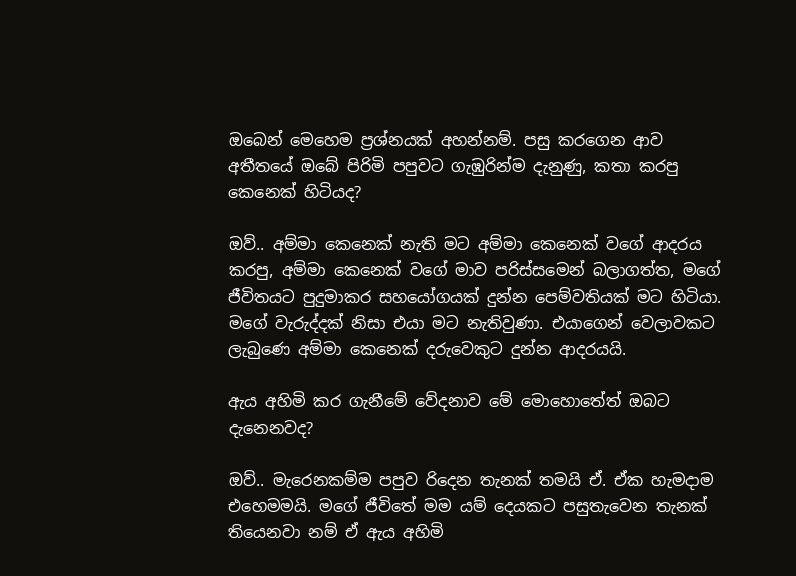ඔබෙන් මෙහෙම ප්‍රශ්නයක් අහන්නම්. පසු කරගෙන ආව අතීතයේ ඔබේ පිරිමි පපුවට ගැඹුරින්ම දැනුණු, කතා කරපු කෙනෙක් හිටියද?

ඔව්.. අම්මා කෙනෙක් නැති මට අම්මා කෙනෙක් වගේ ආදරය කරපු, අම්මා කෙනෙක් වගේ මාව පරිස්සමෙන් බලාගත්ත, මගේ ජීවිතයට පුදුමාකර සහයෝගයක් දුන්න පෙම්වතියක් මට හිටියා. මගේ වැරුද්දක් නිසා එයා මට නැතිවුණා. එයාගෙන් වෙලාවකට ලැබුණෙ අම්මා කෙනෙක් දරුවෙකුට දුන්න ආදරයයි.

ඇය අහිමි කර ගැනීමේ වේදනාව මේ මොහොතේත් ඔබට දැනෙනවද?

ඔව්.. මැරෙනකම්ම පපුව රිදෙන තැනක් තමයි ඒ. ඒක හැමදාම එහෙමමයි. මගේ ජීවිතේ මම යම් දෙයකට පසුතැවෙන තැනක් තියෙනවා නම් ඒ ඇය අහිමි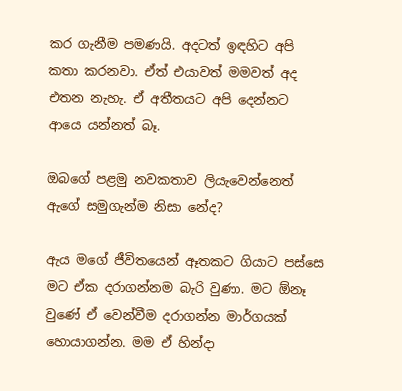කර ගැනීම පමණයි. අදටත් ඉඳහිට අපි කතා කරනවා. ඒත් එයාවත් මමවත් අද එතන නැහැ. ඒ අතීතයට අපි දෙන්නට ආයෙ යන්නත් බෑ.

ඔබගේ පළමු නවකතාව ලියැවෙන්නෙත් ඇගේ සමුගැන්ම නිසා නේද?

ඇය මගේ ජීවිතයෙන් ඈතකට ගියාට පස්සෙ මට ඒක දරාගන්නම බැරි වුණා. මට ඕනෑ වුණේ ඒ වෙන්වීම දරාගන්න මාර්ගයක් හොයාගන්න. මම ඒ හින්දා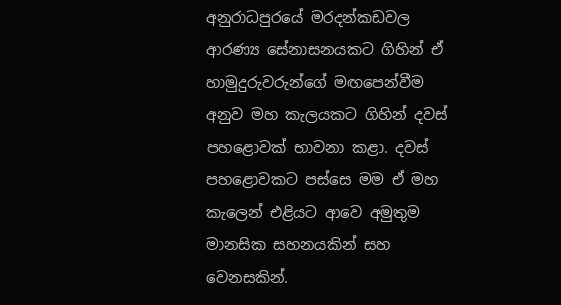අනුරාධපුරයේ මරදන්කඩවල ආරණ්‍ය සේනාසනයකට ගිහින් ඒ හාමුදුරුවරුන්ගේ මඟපෙන්වීම අනුව මහ කැලයකට ගිහින් දවස් පහළොවක් භාවනා කළා. දවස් පහළොවකට පස්සෙ මම ඒ මහ කැලෙන් එළියට ආවෙ අමුතුම මානසික සහනයකින් සහ වෙනසකින්.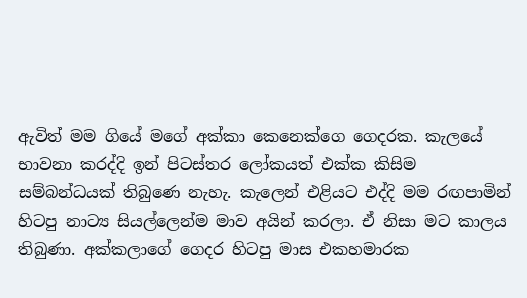ඇවිත් මම ගියේ මගේ අක්කා කෙනෙක්ගෙ ගෙදරක. කැලයේ භාවනා කරද්දි ඉන් පිටස්තර ලෝකයත් එක්ක කිසිම සම්බන්ධයක් තිබුණෙ නැහැ. කැලෙන් එළියට එද්දි මම රඟපාමින් හිටපු නාට්‍ය සියල්ලෙන්ම මාව අයින් කරලා. ඒ නිසා මට කාලය තිබුණා. අක්කලාගේ ගෙදර හිටපු මාස එකහමාරක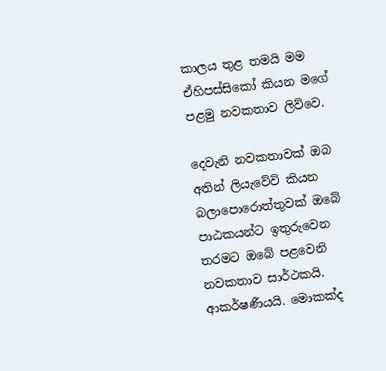කාලය තුළ තමයි මම ඒහිපස්සිකෝ කියන මගේ පළමු නවකතාව ලිව්වෙ.

දෙවැනි නවකතාවක් ඔබ අතින් ලියැවේවි කියන බලාපොරොත්තුවක් ඔබේ පාඨකයන්ට ඉතුරුවෙන තරමට ඔබේ පළවෙනි නවකතාව සාර්ථකයි. ආකර්ෂණීයයි. මොකක්ද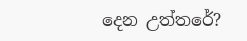දෙන උත්තරේ?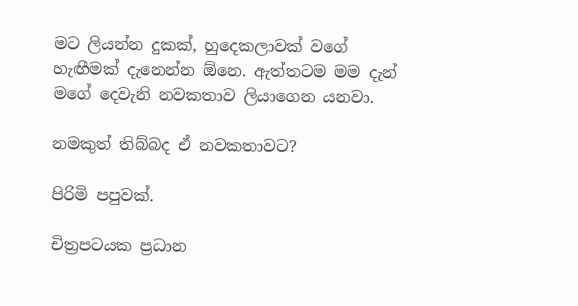මට ලියන්න දුකක්, හුදෙකලාවක් වගේ හැඟීමක් දැනෙන්න ඕනෙ. ඇත්තටම මම දැන් මගේ දෙවැනි නවකතාව ලියාගෙන යනවා.

නමකුත් තිබ්බද ඒ නවකතාවට?

පිරිමි පපුවක්.

චිත්‍රපටයක ප්‍රධාන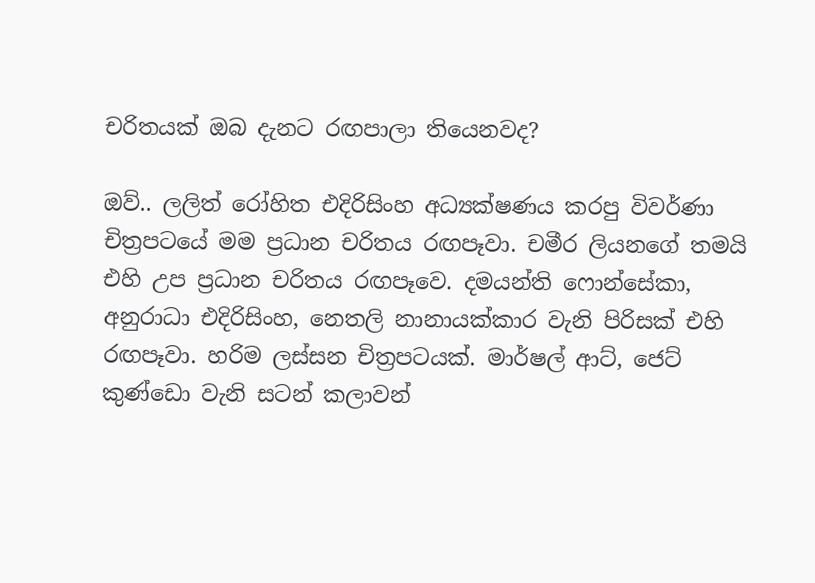චරිතයක් ඔබ දැනට රඟපාලා තියෙනවද?

ඔව්.. ලලිත් රෝහිත එදිරිසිංහ අධ්‍යක්ෂණය කරපු විවර්ණා චිත්‍රපටයේ මම ප්‍රධාන චරිතය රඟපෑවා. චමීර ලියනගේ තමයි එහි උප ප්‍රධාන චරිතය රඟපෑවෙ. දමයන්ති ෆොන්සේකා, අනුරාධා එදිරිසිංහ, නෙතලි නානායක්කාර වැනි පිරිසක් එහි රඟපෑවා. හරිම ලස්සන චිත්‍රපටයක්. මාර්ෂල් ආට්, ජෙට් කුණ්ඩො වැනි සටන් කලාවන්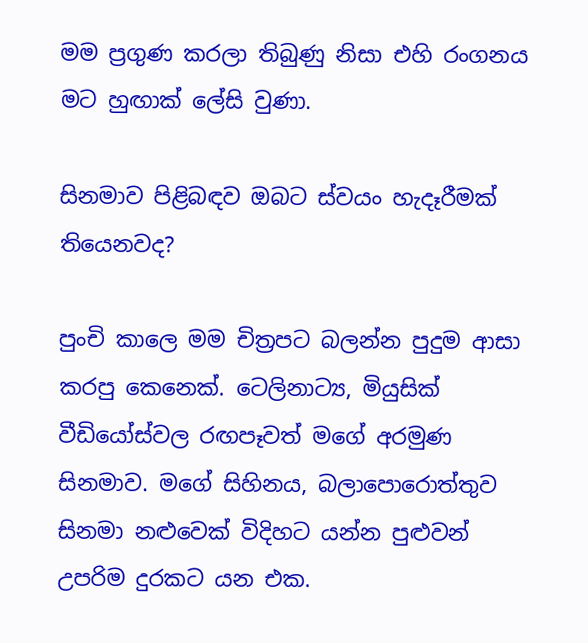මම ප්‍රගුණ කරලා තිබුණු නිසා එහි රංගනය මට හුඟාක් ලේසි වුණා.

සිනමාව පිළිබඳව ඔබට ස්වයං හැදෑරීමක් තියෙනවද?

පුංචි කාලෙ මම චිත්‍රපට බලන්න පුදුම ආසා කරපු කෙනෙක්. ටෙලිනාට්‍ය, මියුසික් වීඩියෝස්වල රඟපෑවත් මගේ අරමුණ සිනමාව. මගේ සිහිනය, බලාපොරොත්තුව සිනමා නළුවෙක් විදිහට යන්න පුළුවන් උපරිම දුරකට යන එක.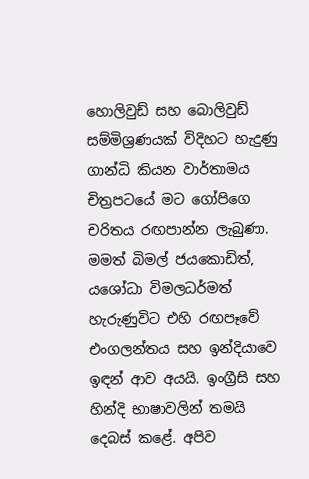හොලිවුඩ් සහ බොලිවුඩ් සම්මිශ්‍රණයක් විදිහට හැදුණු ගාන්ධි කියන වාර්තාමය චිත්‍රපටයේ මට ගෝපිගෙ චරිතය රඟපාන්න ලැබුණා. මමත් බිමල් ජයකොඩිත්, යශෝධා විමලධර්මත් හැරුණුවිට එහි රඟපෑවේ එංගලන්තය සහ ඉන්දියාවෙ ඉඳන් ආව අයයි. ඉංග්‍රීසි සහ හින්දි භාෂාවලින් තමයි දෙබස් කළේ. අපිව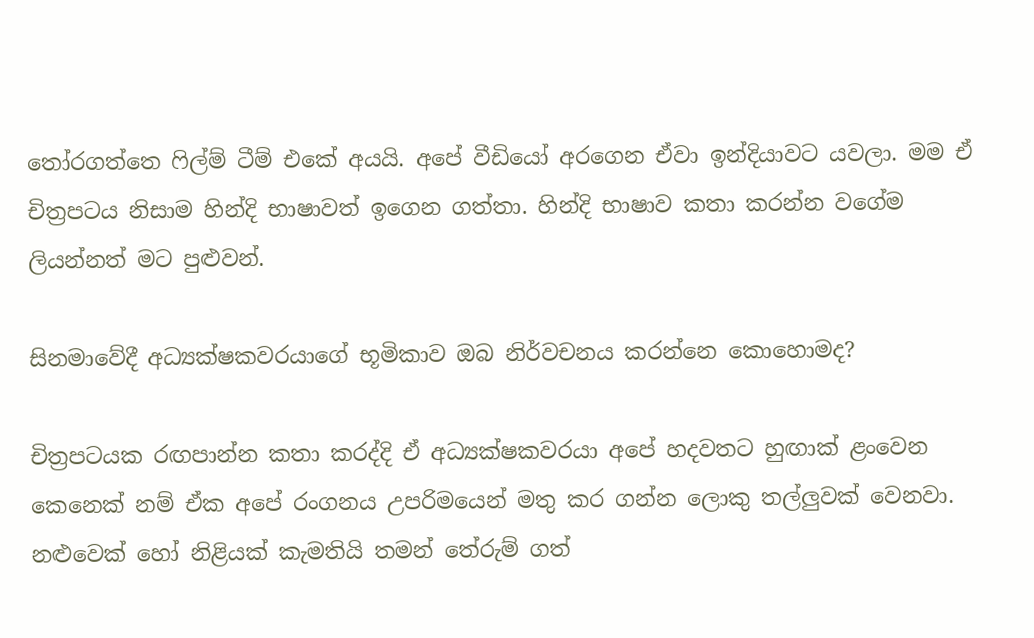තෝරගත්තෙ ෆිල්ම් ටීම් එකේ අයයි. අපේ වීඩියෝ අරගෙන ඒවා ඉන්දියාවට යවලා. මම ඒ චිත්‍රපටය නිසාම හින්දි භාෂාවත් ඉගෙන ගත්තා. හින්දි භාෂාව කතා කරන්න වගේම ලියන්නත් මට පුළුවන්.

සිනමාවේදී අධ්‍යක්ෂකවරයාගේ භූමිකාව ඔබ නිර්වචනය කරන්නෙ කොහොමද?

චිත්‍රපටයක රඟපාන්න කතා කරද්දි ඒ අධ්‍යක්ෂකවරයා අපේ හදවතට හුඟාක් ළංවෙන කෙනෙක් නම් ඒක අපේ රංගනය උපරිමයෙන් මතු කර ගන්න ලොකු තල්ලුවක් වෙනවා. නළුවෙක් හෝ නිළියක් කැමතියි තමන් තේරුම් ගත්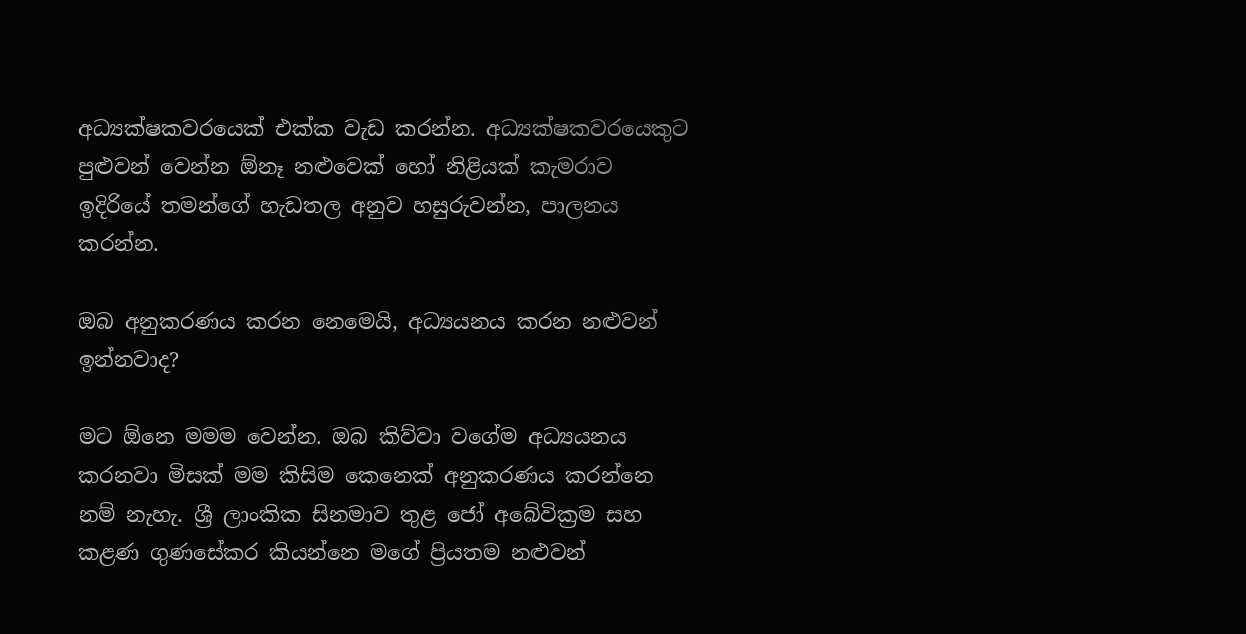අධ්‍යක්ෂකවරයෙක් එක්ක වැඩ කරන්න. අධ්‍යක්ෂකවරයෙකුට පුළුවන් වෙන්න ඕනෑ නළුවෙක් හෝ නිළියක් කැමරාව ඉදිරියේ තමන්ගේ හැඩතල අනුව හසුරුවන්න, පාලනය කරන්න.

ඔබ අනුකරණය කරන නෙමෙයි, අධ්‍යයනය කරන නළුවන් ඉන්නවාද?

මට ඕනෙ මමම වෙන්න. ඔබ කිව්වා වගේම අධ්‍යයනය කරනවා මිසක් මම කිසිම කෙනෙක් අනුකරණය කරන්නෙ නම් නැහැ. ශ්‍රී ලාංකික සිනමාව තුළ ජෝ අබේවික්‍රම සහ කළණ ගුණසේකර කියන්නෙ මගේ ප්‍රියතම නළුවන්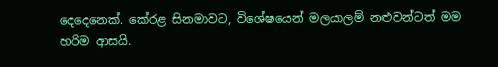දෙදෙනෙක්. කේරළ සිනමාවට, විශේෂයෙන් මලයාලම් නළුවන්ටත් මම හරිම ආසයි.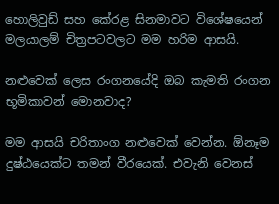හොලිවුඩ් සහ කේරළ සිනමාවට විශේෂයෙන් මලයාලම් චිත්‍රපටවලට මම හරිම ආසයි.

නළුවෙක් ලෙස රංගනයේදි ඔබ කැමති රංගන භූමිකාවන් මොනවාද?

මම ආසයි චරිතාංග නළුවෙක් වෙන්න. ඕනෑම දුෂ්ඨයෙක්ට තමන් වීරයෙක්. එවැනි වෙනස්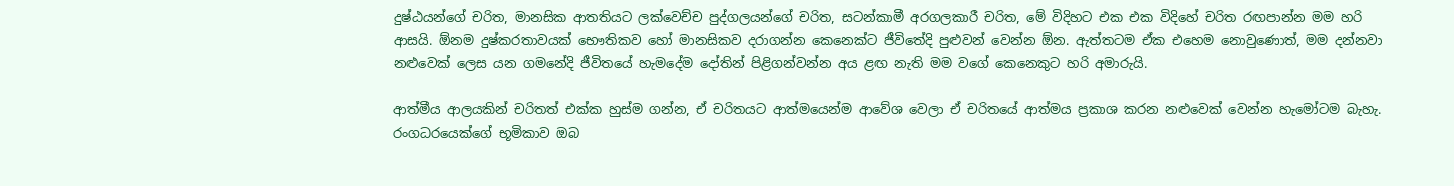දුෂ්ඨයන්ගේ චරිත, මානසික ආතතියට ලක්වෙච්ච පුද්ගලයන්ගේ චරිත, සටන්කාමී අරගලකාරී චරිත, මේ විදිහට එක එක විදිහේ චරිත රඟපාන්න මම හරි ආසයි. ඕනම දුෂ්කරතාවයක් භෞතිකව හෝ මානසිකව දරාගන්න කෙනෙක්ට ජීවිතේදි පුළුවන් වෙන්න ඕන. ඇත්තටම ඒක එහෙම නොවුණොත්, මම දන්නවා නළුවෙක් ලෙස යන ගමනේදි ජීවිතයේ හැමදේම දෝතින් පිළිගන්වන්න අය ළඟ නැති මම වගේ කෙනෙකුට හරි අමාරුයි.

ආත්මීය ආලයකින් චරිතත් එක්ක හුස්ම ගන්න, ඒ චරිතයට ආත්මයෙන්ම ආවේශ වෙලා ඒ චරිතයේ ආත්මය ප්‍රකාශ කරන නළුවෙක් වෙන්න හැමෝටම බැහැ. රංගධරයෙක්ගේ භූමිකාව ඔබ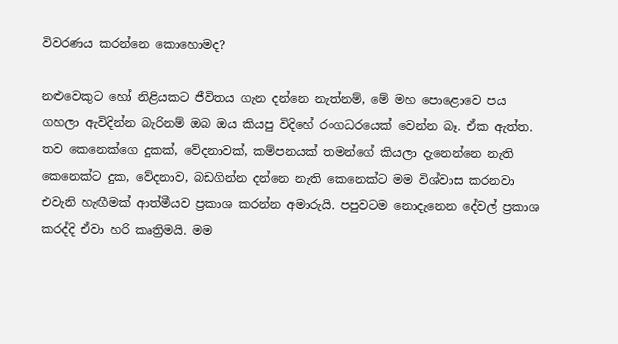විවරණය කරන්නෙ කොහොමද?

නළුවෙකුට හෝ නිළියකට ජීවිතය ගැන දන්නෙ නැත්නම්, මේ මහ පොළොවෙ පය ගහලා ඇවිදින්න බැරිනම් ඔබ ඔය කියපු විදිහේ රංගධරයෙක් වෙන්න බෑ. ඒක ඇත්ත. තව කෙනෙක්ගෙ දුකක්, වේදනාවක්, කම්පනයක් තමන්ගේ කියලා දැනෙන්නෙ නැති කෙනෙක්ට දුක, වේදනාව, බඩගින්න දන්නෙ නැති කෙනෙක්ට මම විශ්වාස කරනවා එවැනි හැඟීමක් ආත්මීයව ප්‍රකාශ කරන්න අමාරුයි. පපුවටම නොදැනෙන දේවල් ප්‍රකාශ කරද්දි ඒවා හරි කෘත්‍රිමයි. මම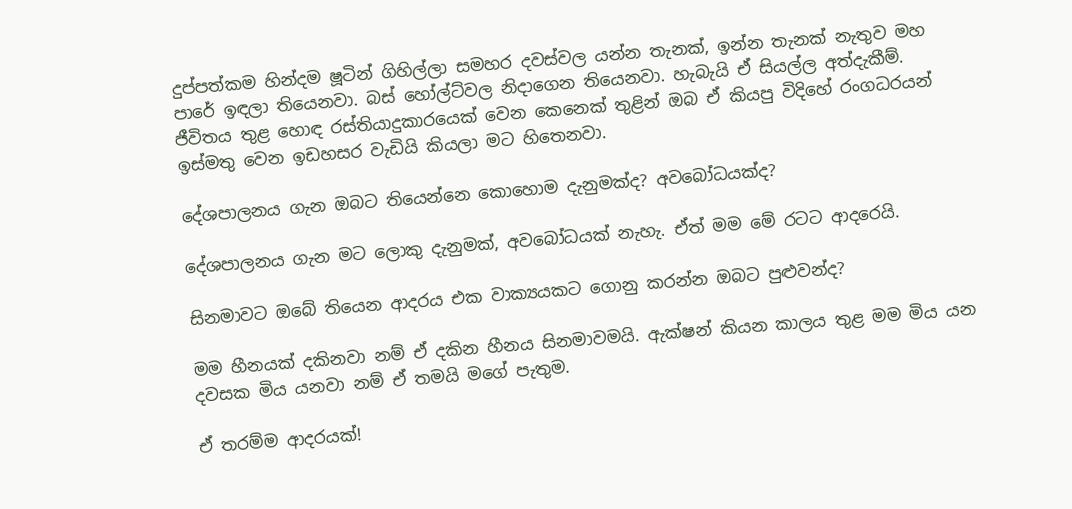දුප්පත්කම හින්දම ෂූටින් ගිහිල්ලා සමහර දවස්වල යන්න තැනක්, ඉන්න තැනක් නැතුව මහ පාරේ ඉඳලා තියෙනවා. බස් හෝල්ට්වල නිදාගෙන තියෙනවා. හැබැයි ඒ සියල්ල අත්දැකීම්. ජීවිතය තුළ හොඳ රස්තියාදුකාරයෙක් වෙන කෙනෙක් තුළින් ඔබ ඒ කියපු විදිහේ රංගධරයන් ඉස්මතු වෙන ඉඩහසර වැඩියි කියලා මට හිතෙනවා.

දේශපාලනය ගැන ඔබට තියෙන්නෙ කොහොම දැනුමක්ද? අවබෝධයක්ද?

දේශපාලනය ගැන මට ලොකු දැනුමක්, අවබෝධයක් නැහැ. ඒත් මම මේ රටට ආදරෙයි.

සිනමාවට ඔබේ තියෙන ආදරය එක වාක්‍යයකට ගොනු කරන්න ඔබට පුළුවන්ද?

මම හීනයක් දකිනවා නම් ඒ දකින හීනය සිනමාවමයි. ඇක්ෂන් කියන කාලය තුළ මම මිය යන දවසක මිය යනවා නම් ඒ තමයි මගේ පැතුම.

ඒ තරම්ම ආදරයක්!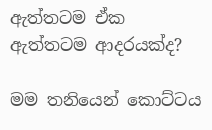ඇත්තටම ඒක ඇත්තටම ආදරයක්ද?

මම තනියෙන් කොට්ටය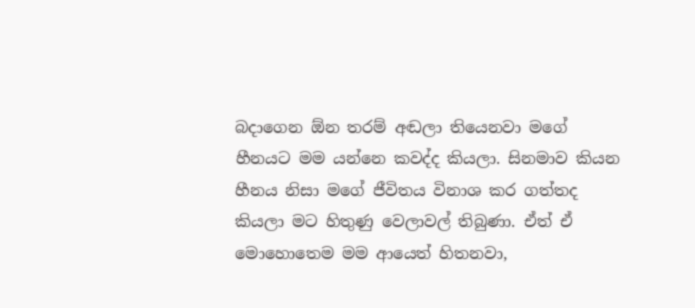බදාගෙන ඕන තරම් අඬලා තියෙනවා මගේ හීනයට මම යන්නෙ කවද්ද කියලා. සිනමාව කියන හීනය නිසා මගේ ජීවිතය විනාශ කර ගත්තද කියලා මට හිතුණු වෙලාවල් තිබුණා. ඒත් ඒ මොහොතෙම මම ආයෙත් හිතනවා,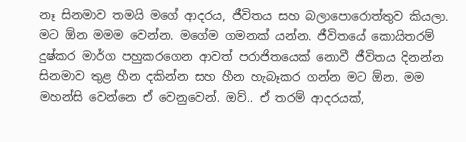නෑ සිනමාව තමයි මගේ ආදරය, ජීවිතය සහ බලාපොරොත්තුව කියලා. මට ඕන මමම වෙන්න. මගේම ගමනක් යන්න. ජීවිතයේ කොයිතරම් දුෂ්කර මාර්ග පහුකරගෙන ආවත් පරාජිතයෙක් නොවී ජීවිතය දිනන්න සිනමාව තුළ හීන දකින්න සහ හීන හැබෑකර ගන්න මට ඕන. මම මහන්සි වෙන්නෙ ඒ වෙනුවෙන්. ඔව්.. ඒ තරම් ආදරයක්,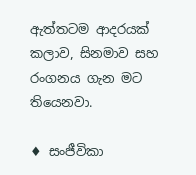ඇත්තටම ආදරයක් කලාව, සිනමාව සහ රංගනය ගැන මට තියෙනවා.

♦ සංජීවිකා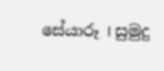සේයාරූ I සුමුදු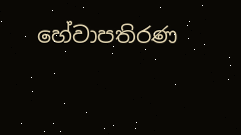හේවාපතිරණ